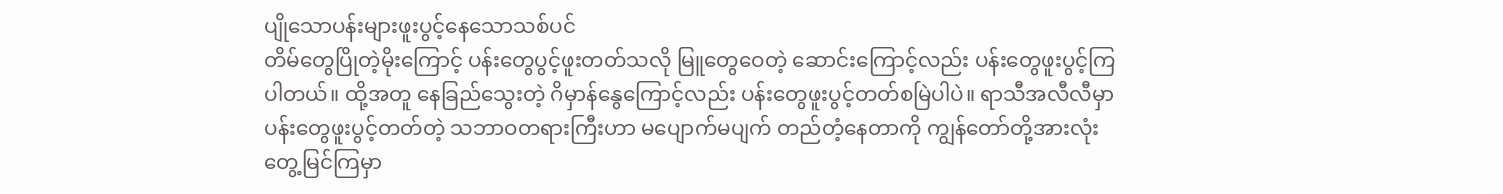ပျိုသောပန်းများဖူးပွင့်နေသောသစ်ပင်
တိမ်တွေပြိုတဲ့မိုးကြောင့် ပန်းတွေပွင့်ဖူးတတ်သလို မြူတွေဝေတဲ့ ဆောင်းကြောင့်လည်း ပန်းတွေဖူးပွင့်ကြပါတယ်။ ထို့အတူ နေခြည်သွေးတဲ့ ဂိမှာန်နွေကြောင့်လည်း ပန်းတွေဖူးပွင့်တတ်စမြဲပါပဲ။ ရာသီအလီလီမှာ ပန်းတွေဖူးပွင့်တတ်တဲ့ သဘာဝတရားကြီးဟာ မပျောက်မပျက် တည်တံ့နေတာကို ကျွန်တော်တို့အားလုံး တွေ့မြင်ကြမှာ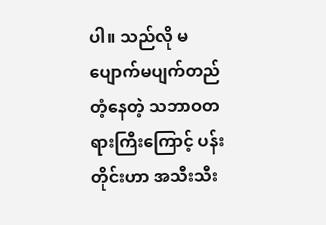ပါ။ သည်လို မပျောက်မပျက်တည်တံ့နေတဲ့ သဘာဝတရားကြီးကြောင့် ပန်းတိုင်းဟာ အသီးသီး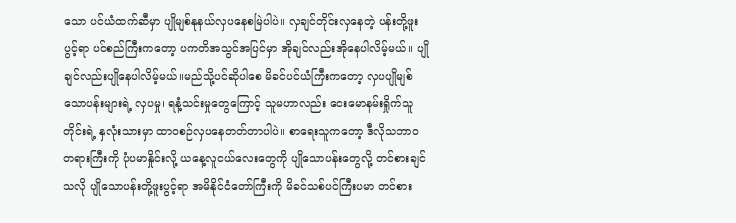သော ပင်ယံထက်ဆီမှာ ပျိုမျစ်နုနယ်လှပနေစမြဲပါပဲ။ လှချင်တိုင်းလှနေတဲ့ ပန်းတို့ဖူးပွင့်ရာ ပင်စည်ကြီးကတော့ ပကတိအသွင်အပြင်မှာ အိုချင်လည်းအိုနေပါလိမ့်မယ်။ ပျိုချင်လည်းပျိုနေပါလိမ့်မယ်။မည်သို့ပင်ဆိုပါစေ မိခင်ပင်ယံကြီးကတော့ လှပပျိုမျစ်သောပန်းများရဲ့ လှပမှု၊ ရနံ့သင်းမှုတွေကြောင့် သူမဟာလည်း ငေးမောနမ်းရှိုက်သူတိုင်းရဲ့ နှလုံးသားမှာ ထာဝစဉ်လှပနေတတ်တာပါပဲ။ စာရေးသူကတော့ ဒီလိုသဘာဝတရားကြီးကို ပုံပမာနှိုင်းလို့ ယနေ့လူငယ်လေးတွေကို ပျိုသောပန်းတွေလို့ တင်စားချင်သလို ပျိုသောပန်းတို့ဖူးပွင့်ရာ အမိနိုင်ငံတော်ကြီးကို မိခင်သစ်ပင်ကြီးပမာ တင်စား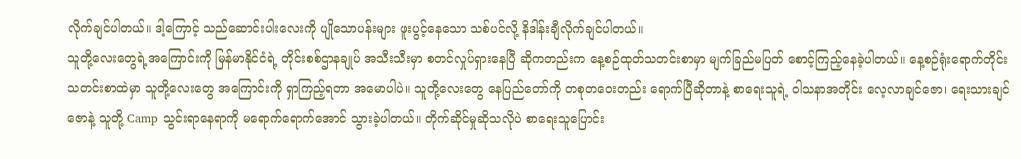လိုက်ချင်ပါတယ်။ ဒါ့ကြောင့် သည်ဆောင်းပါးလေးကို ပျိုသောပန်းများ ဖူးပွင့်နေသော သစ်ပင်လို့ နိဒါန်းချီလိုက်ချင်ပါတယ်။
သူတို့လေးတွေရဲ့အကြောင်းကို မြန်မာနိုင်ငံရဲ့ တိုင်းစစ်ဌာနချုပ် အသီးသီးမှာ စတင်လှုပ်ရှားနေပြီ ဆိုကတည်းက နေ့စဉ်ထုတ်သတင်းစာမှာ မျက်ခြည်မပြတ် စောင့်ကြည့်နေခဲ့ပါတယ်။ နေ့စဉ်ရုံးရောက်တိုင်း သတင်းစာထဲမှာ သူတို့လေးတွေ အကြောင်းကို ရှာကြည့်ရတာ အမောပါပဲ။ သူတို့လေးတွေ နေပြည်တော်ကို တစုတဝေးတည်း ရောက်ပြီဆိုတာနဲ့ စာရေးသူရဲ့ ဝါသနာအတိုင်း လေ့လာချင်ဇော၊ ရေးသားချင်ဇောနဲ့ သူတို့ Camp သွင်းရာနေရာကို မရောက်ရောက်အောင် သွားခဲ့ပါတယ်။ တိုက်ဆိုင်မှုဆိုသလိုပဲ စာရေးသူပြောင်း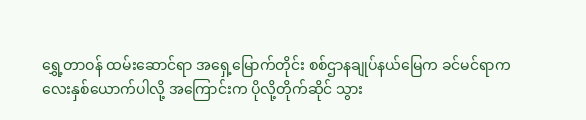ရွှေ့တာဝန် ထမ်းဆောင်ရာ အရှေ့မြောက်တိုင်း စစ်ဌာနချုပ်နယ်မြေက ခင်မင်ရာကလေးနှစ်ယောက်ပါလို့ အကြောင်းက ပိုလို့တိုက်ဆိုင် သွား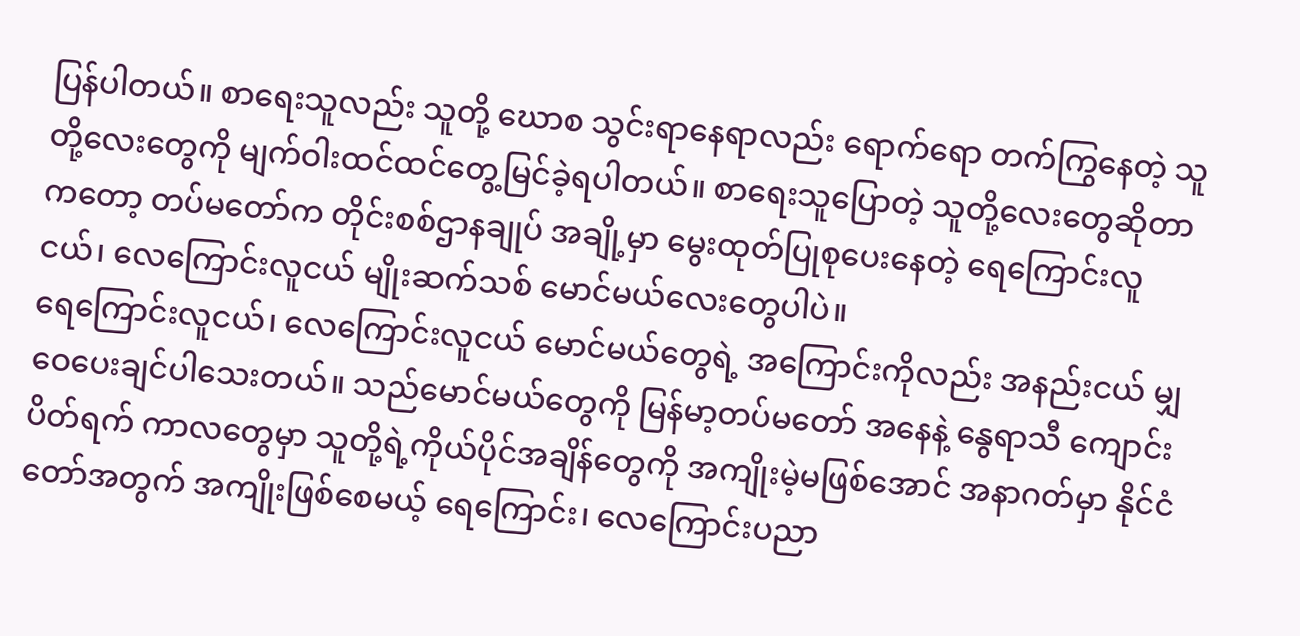ပြန်ပါတယ်။ စာရေးသူလည်း သူတို့ ဃောစ သွင်းရာနေရာလည်း ရောက်ရော တက်ကြွနေတဲ့ သူတို့လေးတွေကို မျက်ဝါးထင်ထင်တွေ့မြင်ခဲ့ရပါတယ်။ စာရေးသူပြောတဲ့ သူတို့လေးတွေဆိုတာကတော့ တပ်မတော်က တိုင်းစစ်ဌာနချုပ် အချို့မှာ မွေးထုတ်ပြုစုပေးနေတဲ့ ရေကြောင်းလူငယ်၊ လေကြောင်းလူငယ် မျိုးဆက်သစ် မောင်မယ်လေးတွေပါပဲ။
ရေကြောင်းလူငယ်၊ လေကြောင်းလူငယ် မောင်မယ်တွေရဲ့ အကြောင်းကိုလည်း အနည်းငယ် မျှဝေပေးချင်ပါသေးတယ်။ သည်မောင်မယ်တွေကို မြန်မာ့တပ်မတော် အနေနဲ့ နွေရာသီ ကျောင်းပိတ်ရက် ကာလတွေမှာ သူတို့ရဲ့ကိုယ်ပိုင်အချိန်တွေကို အကျိုးမဲ့မဖြစ်အောင် အနာဂတ်မှာ နိုင်ငံတော်အတွက် အကျိုးဖြစ်စေမယ့် ရေကြောင်း၊ လေကြောင်းပညာ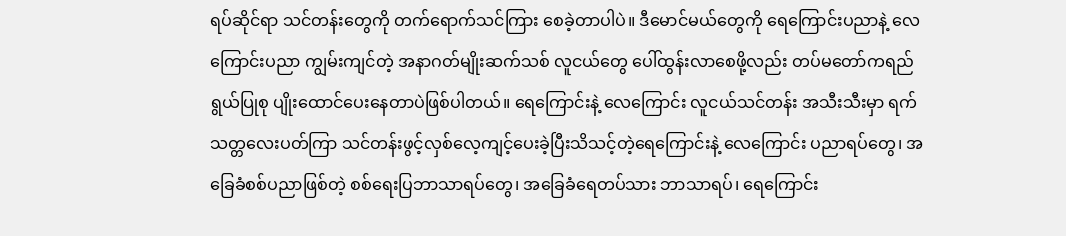ရပ်ဆိုင်ရာ သင်တန်းတွေကို တက်ရောက်သင်ကြား စေခဲ့တာပါပဲ။ ဒီမောင်မယ်တွေကို ရေကြောင်းပညာနဲ့ လေကြောင်းပညာ ကျွမ်းကျင်တဲ့ အနာဂတ်မျိုးဆက်သစ် လူငယ်တွေ ပေါ်ထွန်းလာစေဖို့လည်း တပ်မတော်ကရည်ရွယ်ပြုစု ပျိုးထောင်ပေးနေတာပဲဖြစ်ပါတယ်။ ရေကြောင်းနဲ့ လေကြောင်း လူငယ်သင်တန်း အသီးသီးမှာ ရက်သတ္တလေးပတ်ကြာ သင်တန်းဖွင့်လှစ်လေ့ကျင့်ပေးခဲ့ပြီးသိသင့်တဲ့ရေကြောင်းနဲ့ လေကြောင်း ပညာရပ်တွေ၊ အခြေခံစစ်ပညာဖြစ်တဲ့ စစ်ရေးပြဘာသာရပ်တွေ၊ အခြေခံရေတပ်သား ဘာသာရပ်၊ ရေကြောင်း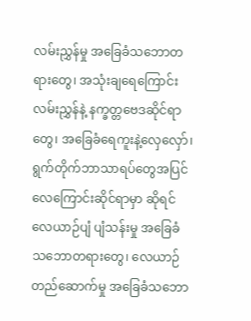လမ်းညွှန်မှု အခြေခံသဘောတရားတွေ၊ အသုံးချရေကြောင်းလမ်းညွှန်နဲ့ နက္ခတ္တဗေဒဆိုင်ရာတွေ၊ အခြေခံရေကူးနဲ့လှေလှော်၊ ရွက်တိုက်ဘာသာရပ်တွေအပြင် လေကြောင်းဆိုင်ရာမှာ ဆိုရင် လေယာဉ်ပျံ ပျံသန်းမှု အခြေခံသဘောတရားတွေ၊ လေယာဉ်တည်ဆောက်မှု အခြေခံသဘော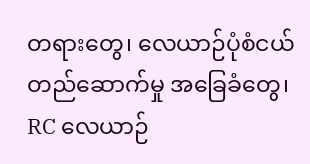တရားတွေ၊ လေယာဉ်ပုံစံငယ် တည်ဆောက်မှု အခြေခံတွေ၊ RC လေယာဉ်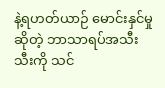နဲ့ရဟတ်ယာဉ် မောင်းနှင်မှုဆိုတဲ့ ဘာသာရပ်အသီးသီးကို သင်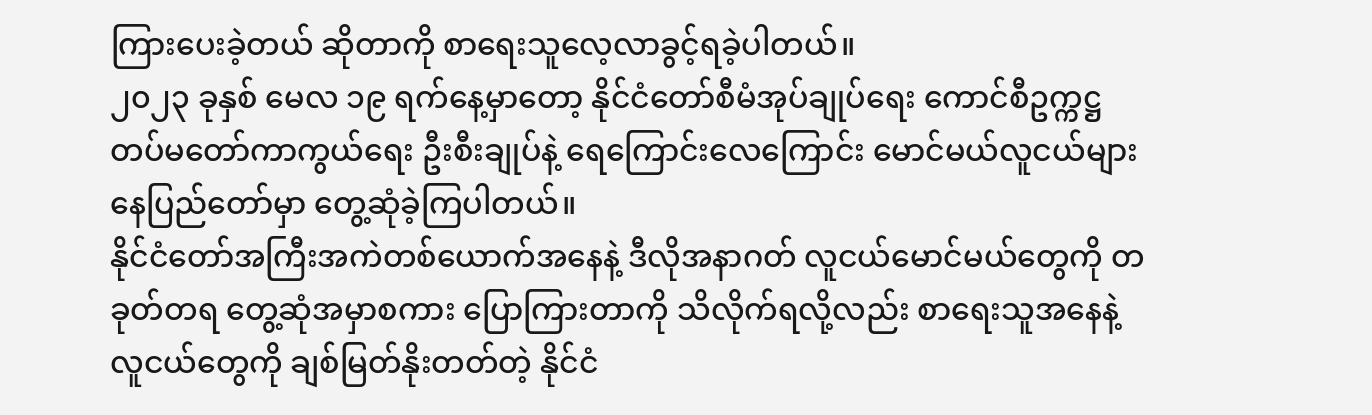ကြားပေးခဲ့တယ် ဆိုတာကို စာရေးသူလေ့လာခွင့်ရခဲ့ပါတယ်။
၂၀၂၃ ခုနှစ် မေလ ၁၉ ရက်နေ့မှာတော့ နိုင်ငံတော်စီမံအုပ်ချုပ်ရေး ကောင်စီဥက္ကဋ္ဌ တပ်မတော်ကာကွယ်ရေး ဦးစီးချုပ်နဲ့ ရေကြောင်းလေကြောင်း မောင်မယ်လူငယ်များ နေပြည်တော်မှာ တွေ့ဆုံခဲ့ကြပါတယ်။
နိုင်ငံတော်အကြီးအကဲတစ်ယောက်အနေနဲ့ ဒီလိုအနာဂတ် လူငယ်မောင်မယ်တွေကို တခုတ်တရ တွေ့ဆုံအမှာစကား ပြောကြားတာကို သိလိုက်ရလို့လည်း စာရေးသူအနေနဲ့ လူငယ်တွေကို ချစ်မြတ်နိုးတတ်တဲ့ နိုင်ငံ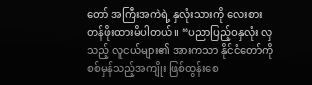တော် အကြီးအကဲရဲ့ နှလုံးသားကို လေးစားတန်ဖိုးထားမိပါတယ်။ “ပညာပြည့်ဝနှလုံး လှသည့် လူငယ်များ၏ အားကသာ နိုင်ငံတော်ကို စစ်မှန်သည့်အကျိုး ဖြစ်ထွန်းစေ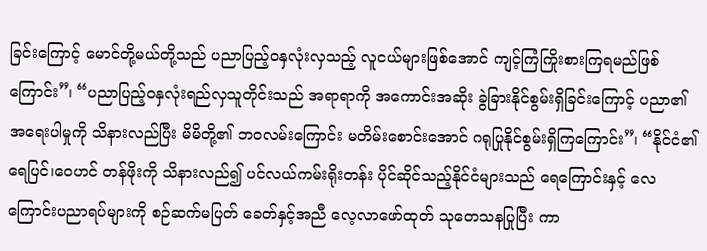ခြင်းကြောင့် မောင်တို့မယ်တို့သည် ပညာပြည့်ဝနှလုံးလှသည့် လူငယ်များဖြစ်အောင် ကျင့်ကြံကြိုးစားကြရမည်ဖြစ်ကြောင်း”၊ “ပညာပြည့်ဝနှလုံးရည်လှသူတိုင်းသည် အရာရာကို အကောင်းအဆိုး ခွဲခြားနိုင်စွမ်းရှိခြင်းကြောင့် ပညာ၏ အရေးပါမှုကို သိနားလည်ပြီး မိမိတို့၏ ဘဝလမ်းကြောင်း မတိမ်းစောင်းအောင် ဂရုပြုနိုင်စွမ်းရှိကြကြောင်း”၊ “နိုင်ငံ၏ရေပြင်၊ဝေဟင် တန်ဖိုးကို သိနားလည်၍ ပင်လယ်ကမ်းရိုးတန်း ပိုင်ဆိုင်သည့်နိုင်ငံများသည် ရေကြောင်းနှင့် လေကြောင်းပညာရပ်များကို စဉ်ဆက်မပြတ် ခေတ်နှင့်အညီ လေ့လာဖော်ထုတ် သုတေသနပြုပြီး ကာ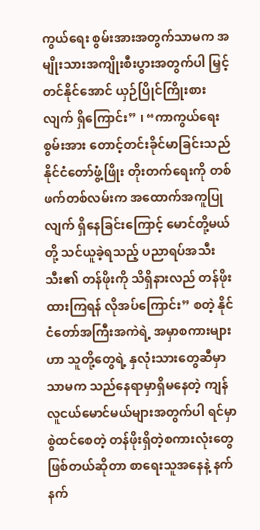ကွယ်ရေး စွမ်းအားအတွက်သာမက အမျိုးသားအကျိုးစီးပွားအတွက်ပါ မြှင့်တင်နိုင်အောင် ယှဉ်ပြိုင်ကြိုးစားလျက် ရှိကြောင်း” ၊ “ကာကွယ်ရေးစွမ်းအား တောင့်တင်းခိုင်မာခြင်းသည် နိုင်ငံတော်ဖွံ့ဖြိုး တိုးတက်ရေးကို တစ်ဖက်တစ်လမ်းက အထောက်အကူပြုလျက် ရှိနေခြင်းကြောင့် မောင်တို့မယ်တို့ သင်ယူခဲ့ရသည့် ပညာရပ်အသီးသီး၏ တန်ဖိုးကို သိရှိနားလည် တန်ဖိုးထားကြရန် လိုအပ်ကြောင်း” စတဲ့ နိုင်ငံတော်အကြီးအကဲရဲ့ အမှာစကားများဟာ သူတို့တွေရဲ့ နှလုံးသားတွေဆီမှာသာမက သည်နေရာမှာရှိမနေတဲ့ ကျန်လူငယ်မောင်မယ်များအတွက်ပါ ရင်မှာစွဲထင်စေတဲ့ တန်ဖိုးရှိတဲ့စကားလုံးတွေ ဖြစ်တယ်ဆိုတာ စာရေးသူအနေနဲ့ နက်နက်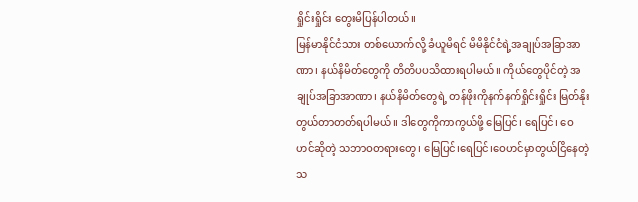ရှိုင်းရှိုင်း တွေးမိပြန်ပါတယ်။
မြန်မာနိုင်ငံသား တစ်ယောက်လို့ ခံယူမိရင် မိမိနိုင်ငံရဲ့အချုပ်အခြာအာဏာ၊ နယ်နိမိတ်တွေကို တိတိပပသိထားရပါမယ်။ ကိုယ်တွေပိုင်တဲ့ အချုပ်အခြာအာဏာ၊ နယ်နိမိတ်တွေရဲ့ တန်ဖိုးကိုနက်နက်ရှိုင်းရှိုင်း မြတ်နိုးတွယ်တာတတ်ရပါမယ်။ ဒါတွေကိုကာကွယ်ဖို့ မြေပြင်၊ ရေပြင်၊ ဝေဟင်ဆိုတဲ့ သဘာဝတရားတွေ၊ မြေပြင်၊ရေပြင်၊ဝေဟင်မှာတွယ်ငြိနေတဲ့ သ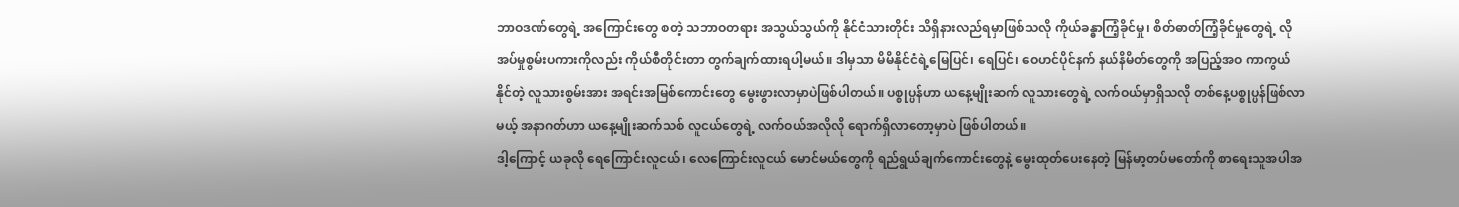ဘာဝဒဏ်တွေရဲ့ အကြောင်းတွေ စတဲ့ သဘာဝတရား အသွယ်သွယ်ကို နိုင်ငံသားတိုင်း သိရှိနားလည်ရမှာဖြစ်သလို ကိုယ်ခန္ဓာကြံ့ခိုင်မှု၊ စိတ်ဓာတ်ကြံ့ခိုင်မှုတွေရဲ့ လိုအပ်မှုစွမ်းပကားကိုလည်း ကိုယ်စီတိုင်းတာ တွက်ချက်ထားရပါ့မယ်။ ဒါမှသာ မိမိနိုင်ငံရဲ့မြေပြင်၊ ရေပြင်၊ ဝေဟင်ပိုင်နက် နယ်နိမိတ်တွေကို အပြည့်အဝ ကာကွယ်နိုင်တဲ့ လူသားစွမ်းအား အရင်းအမြစ်ကောင်းတွေ မွေးဖွားလာမှာပဲဖြစ်ပါတယ်။ ပစ္စုပ္ပန်ဟာ ယနေ့မျိုးဆက် လူသားတွေရဲ့ လက်ဝယ်မှာရှိသလို တစ်နေ့ပစ္စုပ္ပန်ဖြစ်လာမယ့် အနာဂတ်ဟာ ယနေ့မျိုးဆက်သစ် လူငယ်တွေရဲ့ လက်ဝယ်အလိုလို ရောက်ရှိလာတော့မှာပဲ ဖြစ်ပါတယ်။
ဒါ့ကြောင့် ယခုလို ရေကြောင်းလူငယ်၊ လေကြောင်းလူငယ် မောင်မယ်တွေကို ရည်ရွယ်ချက်ကောင်းတွေနဲ့ မွေးထုတ်ပေးနေတဲ့ မြန်မာ့တပ်မတော်ကို စာရေးသူအပါအ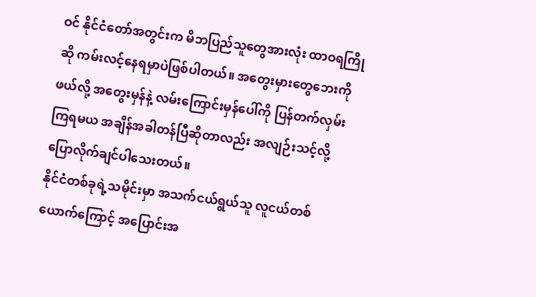ဝင် နိုင်ငံတော်အတွင်းက မိဘပြည်သူတွေအားလုံး ထာဝရကြိုဆို ကမ်းလင့်နေရမှာပဲဖြစ်ပါတယ်။ အတွေးမှားတွေဘေးကိုဖယ်လို့ အတွေးမှန်နဲ့ လမ်းကြောင်းမှန်ပေါ်ကို ပြန်တက်လှမ်းကြရမယ အချိန်အခါတန်ပြီဆိုတာလည်း အလျဉ်းသင့်လို့ ပြောလိုက်ချင်ပါသေးတယ်။
နိုင်ငံတစ်ခုရဲ့သမိုင်းမှာ အသက်ငယ်ရွယ်သူ လူငယ်တစ်ယောက်ကြောင့် အပြောင်းအ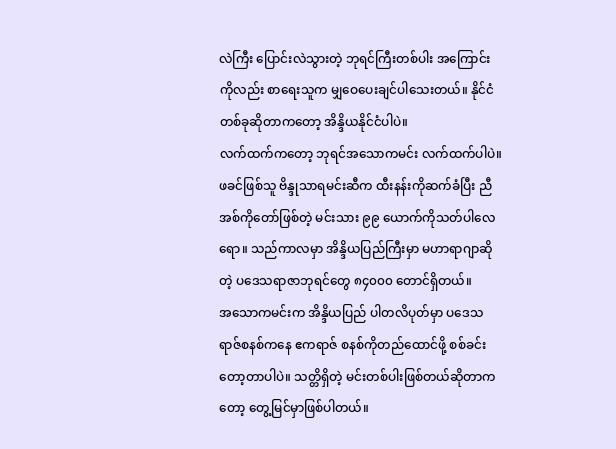လဲကြီး ပြောင်းလဲသွားတဲ့ ဘုရင်ကြီးတစ်ပါး အကြောင်းကိုလည်း စာရေးသူက မျှဝေပေးချင်ပါသေးတယ်။ နိုင်ငံတစ်ခုဆိုတာကတော့ အိန္ဒိယနိုင်ငံပါပဲ။
လက်ထက်ကတော့ ဘုရင်အသောကမင်း လက်ထက်ပါပဲ။ ဖခင်ဖြစ်သူ ဗိန္ဒုသာရမင်းဆီက ထီးနန်းကိုဆက်ခံပြီး ညီအစ်ကိုတော်ဖြစ်တဲ့ မင်းသား ၉၉ ယောက်ကိုသတ်ပါလေရော။ သည်ကာလမှာ အိန္ဒိယပြည်ကြီးမှာ မဟာရာဂျာဆိုတဲ့ ပဒေသရာဇာဘုရင်တွေ ၈၄၀၀၀ တောင်ရှိတယ်။
အသောကမင်းက အိန္ဒိယပြည် ပါတလိပုတ်မှာ ပဒေသရာဇ်စနစ်ကနေ ဧကရာဇ် စနစ်ကိုတည်ထောင်ဖို့ စစ်ခင်းတော့တာပါပဲ။ သတ္တိရှိတဲ့ မင်းတစ်ပါးဖြစ်တယ်ဆိုတာကတော့ တွေ့မြင်မှာဖြစ်ပါတယ်။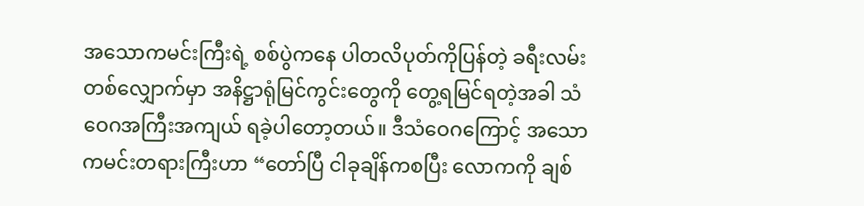အသောကမင်းကြီးရဲ့ စစ်ပွဲကနေ ပါတလိပုတ်ကိုပြန်တဲ့ ခရီးလမ်းတစ်လျှောက်မှာ အနိဋ္ဌာရုံမြင်ကွင်းတွေကို တွေ့ရမြင်ရတဲ့အခါ သံဝေဂအကြီးအကျယ် ရခဲ့ပါတော့တယ်။ ဒီသံဝေဂကြောင့် အသောကမင်းတရားကြီးဟာ “တော်ပြီ ငါခုချိန်ကစပြီး လောကကို ချစ်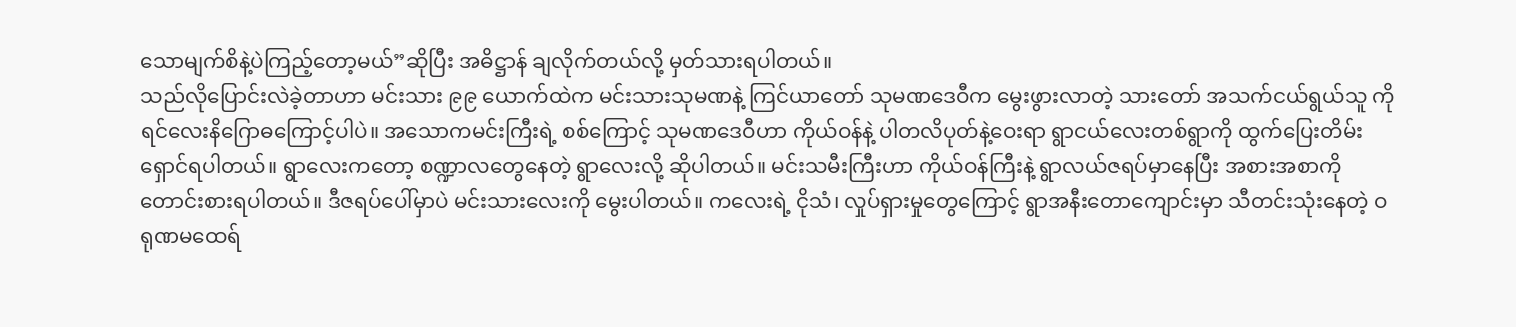သောမျက်စိနဲ့ပဲကြည့်တော့မယ်”ဆိုပြီး အဓိဋ္ဌာန် ချလိုက်တယ်လို့ မှတ်သားရပါတယ်။
သည်လိုပြောင်းလဲခဲ့တာဟာ မင်းသား ၉၉ ယောက်ထဲက မင်းသားသုမဏနဲ့ ကြင်ယာတော် သုမဏဒေဝီက မွေးဖွားလာတဲ့ သားတော် အသက်ငယ်ရွယ်သူ ကိုရင်လေးနိဂြောဓကြောင့်ပါပဲ။ အသောကမင်းကြီးရဲ့ စစ်ကြောင့် သုမဏဒေဝီဟာ ကိုယ်ဝန်နဲ့ ပါတလိပုတ်နဲ့ဝေးရာ ရွာငယ်လေးတစ်ရွာကို ထွက်ပြေးတိမ်းရှောင်ရပါတယ်။ ရွာလေးကတော့ စဏ္ဍာလတွေနေတဲ့ ရွာလေးလို့ ဆိုပါတယ်။ မင်းသမီးကြီးဟာ ကိုယ်ဝန်ကြီးနဲ့ ရွာလယ်ဇရပ်မှာနေပြီး အစားအစာကို တောင်းစားရပါတယ်။ ဒီဇရပ်ပေါ်မှာပဲ မင်းသားလေးကို မွေးပါတယ်။ ကလေးရဲ့ ငိုသံ၊ လှုပ်ရှားမှုတွေကြောင့် ရွာအနီးတောကျောင်းမှာ သီတင်းသုံးနေတဲ့ ဝရုဏမထေရ်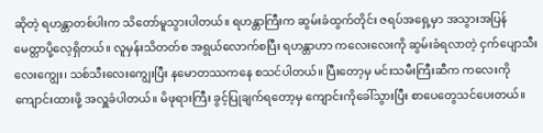ဆိုတဲ့ ရဟန္တာတစ်ပါးက သိတော်မူသွားပါတယ်။ ရဟန္တာကြီးက ဆွမ်းခံထွက်တိုင်း ဇရပ်အရှေ့မှာ အသွားအပြန် မေတ္တာပို့လေ့ရှိတယ်။ လူမှန်းသိတတ်စ အရွယ်လောက်စပြီး ရဟန္တာဟာ ကလေးလေးကို ဆွမ်းခံရလာတဲ့ ငှက်ပျောသီးလေးကျွေး၊ သစ်သီးလေးကျွေးပြီး နမောတဿကနေ စသင်ပါတယ်။ ပြီးတော့မှ မင်းသမီးကြီးဆီက ကလေးကို ကျောင်းထားဖို့ အလှူခံပါတယ်။ မိဖုရားကြီး ခွင့်ပြုချက်ရတော့မှ ကျောင်းကိုခေါ်သွားပြီး စာပေတွေသင်ပေးတယ်။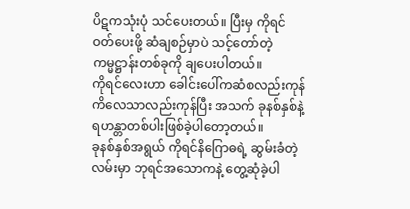ပိဋကသုံးပုံ သင်ပေးတယ်။ ပြီးမှ ကိုရင်ဝတ်ပေးဖို့ ဆံချစဉ်မှာပဲ သင့်တော်တဲ့ ကမ္မဋ္ဌာန်းတစ်ခုကို ချပေးပါတယ်။
ကိုရင်လေးဟာ ခေါင်းပေါ်ကဆံစလည်းကုန် ကိလေသာလည်းကုန်ပြီး အသက် ခုနစ်နှစ်နဲ့ ရဟန္တာတစ်ပါးဖြစ်ခဲ့ပါတော့တယ်။
ခုနစ်နှစ်အရွယ် ကိုရင်နိဂြောဓရဲ့ ဆွမ်းခံတဲ့လမ်းမှာ ဘုရင်အသောကနဲ့ တွေ့ဆုံခဲ့ပါ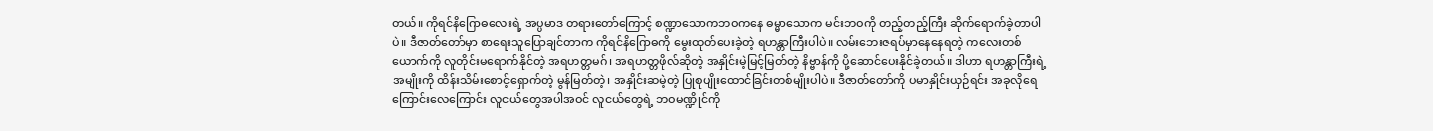တယ်။ ကိုရင်နိဂြောဓလေးရဲ့ အပ္ပမာဒ တရားတော်ကြောင့် စဏ္ဍာသောကဘဝကနေ ဓမ္မာသောက မင်းဘဝကို တည့်တည့်ကြီး ဆိုက်ရောက်ခဲ့တာပါပဲ။ ဒီဇာတ်တော်မှာ စာရေးသူပြောချင်တာက ကိုရင်နိဂြောဓကို မွေးထုတ်ပေးခဲ့တဲ့ ရဟန္တာကြီးပါပဲ။ လမ်းဘေးဇရပ်မှာနေနေရတဲ့ ကလေးတစ်ယောက်ကို လူတိုင်းမရောက်နိုင်တဲ့ အရဟတ္တမဂ်၊ အရဟတ္တဖိုလ်ဆိုတဲ့ အနှိုင်းမဲ့မြင့်မြတ်တဲ့ နိဗ္ဗာန်ကို ပို့ဆောင်ပေးနိုင်ခဲ့တယ်။ ဒါဟာ ရဟန္တာကြီးရဲ့အမျိုးကို ထိန်းသိမ်းစောင့်ရှောက်တဲ့ မွန်မြတ်တဲ့၊ အနှိုင်းဆမဲ့တဲ့ ပြုစုပျိုးထောင်ခြင်းတစ်မျိုးပါပဲ။ ဒီဇာတ်တော်ကို ပမာနှိုင်းယှဉ်ရင်း အခုလိုရေကြောင်းလေကြောင်း လူငယ်တွေအပါအဝင် လူငယ်တွေရဲ့ ဘဝမဏ္ဍိုင်ကို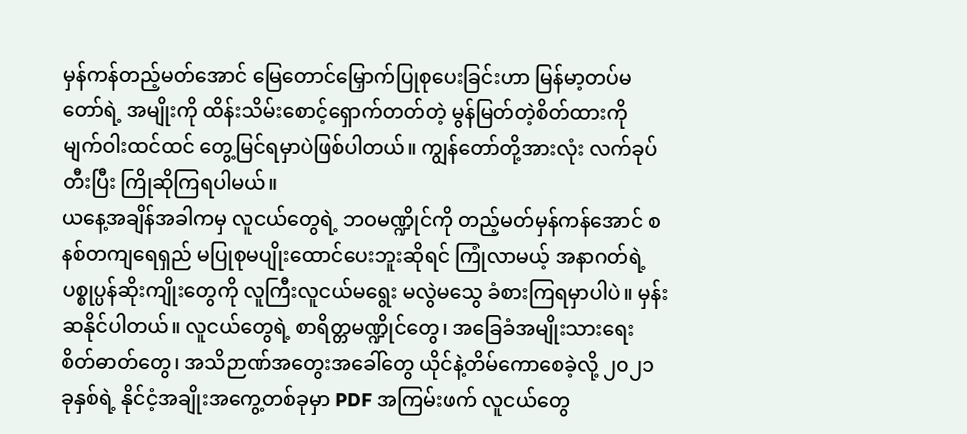မှန်ကန်တည့်မတ်အောင် မြေတောင်မြှောက်ပြုစုပေးခြင်းဟာ မြန်မာ့တပ်မတော်ရဲ့ အမျိုးကို ထိန်းသိမ်းစောင့်ရှောက်တတ်တဲ့ မွန်မြတ်တဲ့စိတ်ထားကို မျက်ဝါးထင်ထင် တွေ့မြင်ရမှာပဲဖြစ်ပါတယ်။ ကျွန်တော်တို့အားလုံး လက်ခုပ်တီးပြီး ကြိုဆိုကြရပါမယ်။
ယနေ့အချိန်အခါကမှ လူငယ်တွေရဲ့ ဘဝမဏ္ဍိုင်ကို တည့်မတ်မှန်ကန်အောင် စနစ်တကျရေရှည် မပြုစုမပျိုးထောင်ပေးဘူးဆိုရင် ကြုံလာမယ့် အနာဂတ်ရဲ့ ပစ္စုပ္ပန်ဆိုးကျိုးတွေကို လူကြီးလူငယ်မရွေး မလွဲမသွေ ခံစားကြရမှာပါပဲ။ မှန်းဆနိုင်ပါတယ်။ လူငယ်တွေရဲ့ စာရိတ္တမဏ္ဍိုင်တွေ၊ အခြေခံအမျိုးသားရေး စိတ်ဓာတ်တွေ၊ အသိဉာဏ်အတွေးအခေါ်တွေ ယိုင်နဲ့တိမ်ကောစေခဲ့လို့ ၂၀၂၁ ခုနှစ်ရဲ့ နိုင်ငံ့အချိုးအကွေ့တစ်ခုမှာ PDF အကြမ်းဖက် လူငယ်တွေ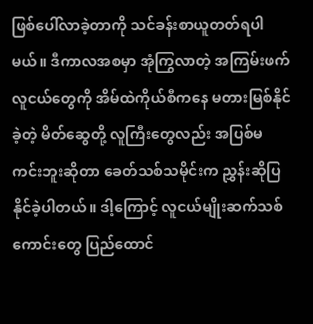ဖြစ်ပေါ်လာခဲ့တာကို သင်ခန်းစာယူတတ်ရပါမယ်။ ဒီကာလအစမှာ အုံကြွလာတဲ့ အကြမ်းဖက်လူငယ်တွေကို အိမ်ထဲကိုယ်စီကနေ မတားမြစ်နိုင်ခဲ့တဲ့ မိတ်ဆွေတို့ လူကြီးတွေလည်း အပြစ်မကင်းဘူးဆိုတာ ခေတ်သစ်သမိုင်းက ညွှန်းဆိုပြနိုင်ခဲ့ပါတယ်။ ဒါ့ကြောင့် လူငယ်မျိုးဆက်သစ်ကောင်းတွေ ပြည်ထောင်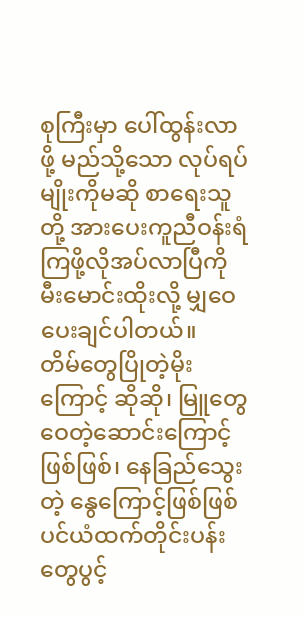စုကြီးမှာ ပေါ်ထွန်းလာဖို့ မည်သို့သော လုပ်ရပ်မျိုးကိုမဆို စာရေးသူတို့ အားပေးကူညီဝန်းရံကြဖို့လိုအပ်လာပြီကို မီးမောင်းထိုးလို့ မျှဝေပေးချင်ပါတယ်။
တိမ်တွေပြိုတဲ့မိုးကြောင့် ဆိုဆို၊ မြူတွေဝေတဲ့ဆောင်းကြောင့်ဖြစ်ဖြစ်၊ နေခြည်သွေးတဲ့ နွေကြောင့်ဖြစ်ဖြစ် ပင်ယံထက်တိုင်းပန်းတွေပွင့်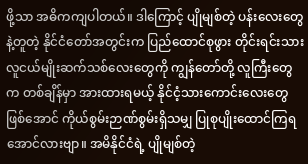ဖို့သာ အဓိကကျပါတယ်။ ဒါကြောင့် ပျိုမျစ်တဲ့ ပန်းလေးတွေနဲ့တူတဲ့ နိုင်ငံတော်အတွင်းက ပြည်ထောင်စုဖွား တိုင်းရင်းသားလူငယ်မျိုးဆက်သစ်လေးတွေကို ကျွန်တော်တို့ လူကြီးတွေက တစ်ချိန်မှာ အားထားရမယ့် နိုင်ငံ့သားကောင်းလေးတွေဖြစ်အောင် ကိုယ်စွမ်းဉာဏ်စွမ်းရှိသမျှ ပြုစုပျိုးထောင်ကြရအောင်လားဗျာ။ အမိနိုင်ငံရဲ့ ပျိုမျစ်တဲ့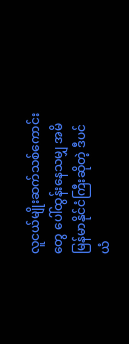လူငယ်မျိုးဆက်သစ်ကောင်းတွေ ပေါ်ထွန်းနေသမျှ အမိမြန်မာနိုင်ငံကြီးဆိုတဲ့ ဒီပင်ယံ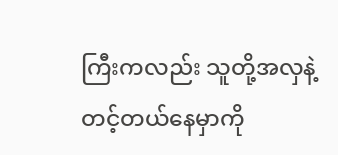ကြီးကလည်း သူတို့အလှနဲ့တင့်တယ်နေမှာကို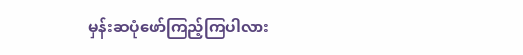မှန်းဆပုံဖော်ကြည့်ကြပါလား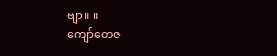ဗျာ။ ။
ကျော်တေဇ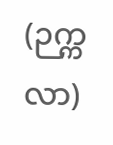(ဉက္ကလာ)